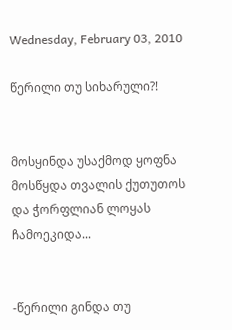Wednesday, February 03, 2010

წერილი თუ სიხარული?!


მოსყინდა უსაქმოდ ყოფნა მოსწყდა თვალის ქუთუთოს და ჭორფლიან ლოყას ჩამოეკიდა...


-წერილი გინდა თუ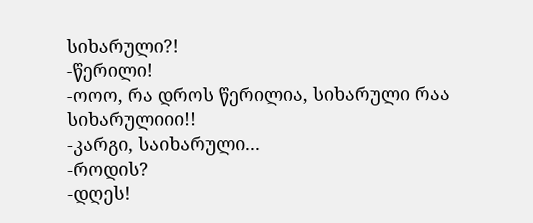სიხარული?!
-წერილი!
-ოოო, რა დროს წერილია, სიხარული რაა სიხარულიიი!!
-კარგი, საიხარული...
-როდის?
-დღეს!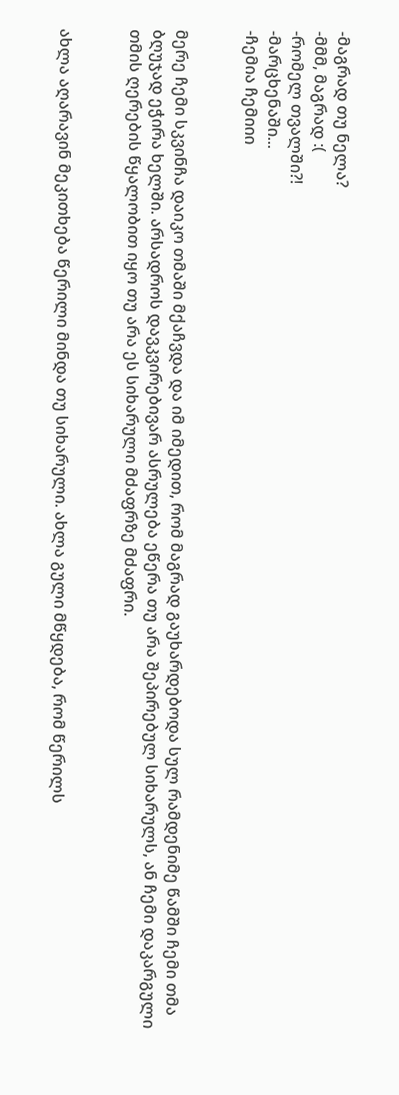-მაგრად თუ ნელა?
-მმმ, მაგრად :(
-რომელ თვალში?!
-მარცხენაში...
-ჩემია ჩემიიი


მერე ჩემი სკვინჩა დაიკო თმაში მქაჩვდა და იმ იმედით, რომ მაგრად გაუხარდებოდა სულ რამდენიმე წამში ჩემი თმა ბღუჯად ეჭირა ხელში. არსადროს დავკვირებივარ ასრულება ეწერა თუ არა შეპირებულ სიხარულს, ან ჩემი დაკარგული თმის ღერების წყალობით იყო თუ არა ეს სიხარული მძაფრზე მძაფრი.


ახლა აღარავინ მეკითხება წერილი მინდა თუ სიხარული. ახლა გული მწყდება, რომ წერილს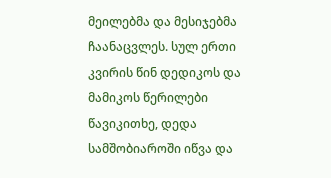მეილებმა და მესიჯებმა ჩაანაცვლეს. სულ ერთი კვირის წინ დედიკოს და მამიკოს წერილები წავიკითხე, დედა სამშობიაროში იწვა და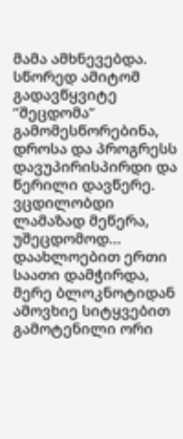მამა ამხნევებდა. სწორედ ამიტომ გადავწყვიტე ”შეცდომა” გამომესწორებინა, დროსა და პროგრესს დავუპირისპირდი და წერილი დავწერე. ვცდილობდი ლამაზად მეწერა, უშეცდომოდ... დაახლოებით ერთი საათი დამჭირდა, მერე ბლოკნოტიდან ამოვხიე სიტყვებით გამოტენილი ორი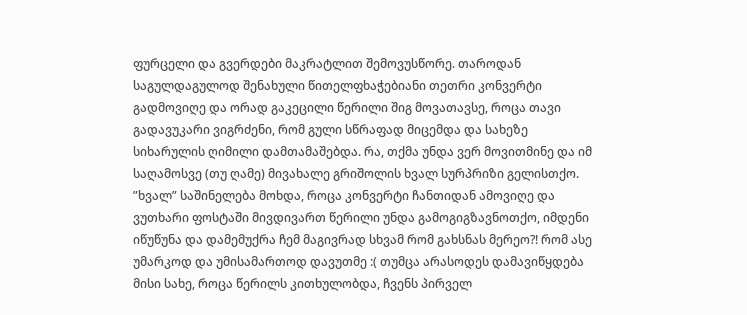ფურცელი და გვერდები მაკრატლით შემოვუსწორე. თაროდან საგულდაგულოდ შენახული წითელფხაჭებიანი თეთრი კონვერტი გადმოვიღე და ორად გაკეცილი წერილი შიგ მოვათავსე, როცა თავი გადავუკარი ვიგრძენი, რომ გული სწრაფად მიცემდა და სახეზე სიხარულის ღიმილი დამთამაშებდა. რა, თქმა უნდა ვერ მოვითმინე და იმ საღამოსვე (თუ ღამე) მივახალე გრიშოლის ხვალ სურპრიზი გელისთქო. ”ხვალ” საშინელება მოხდა, როცა კონვერტი ჩანთიდან ამოვიღე და ვუთხარი ფოსტაში მივდივართ წერილი უნდა გამოგიგზავნოთქო, იმდენი იწუწუნა და დამემუქრა ჩემ მაგივრად სხვამ რომ გახსნას მერეო?! რომ ასე უმარკოდ და უმისამართოდ დავუთმე :( თუმცა არასოდეს დამავიწყდება მისი სახე, როცა წერილს კითხულობდა, ჩვენს პირველ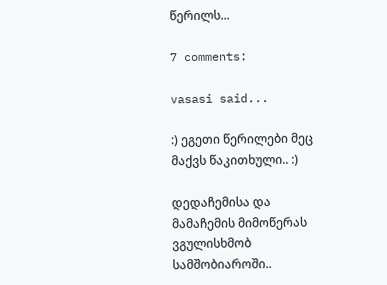წერილს...

7 comments:

vasasi said...

:) ეგეთი წერილები მეც მაქვს წაკითხული.. :)

დედაჩემისა და მამაჩემის მიმოწერას ვგულისხმობ სამშობიაროში..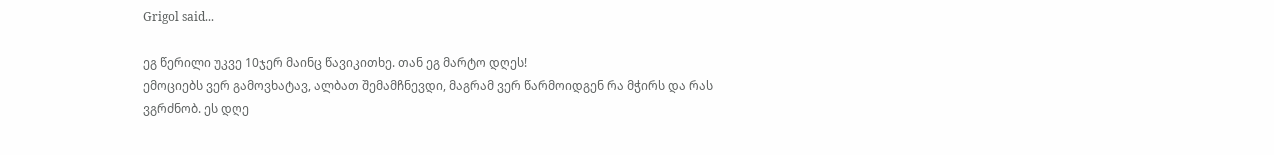Grigol said...

ეგ წერილი უკვე 10ჯერ მაინც წავიკითხე. თან ეგ მარტო დღეს!
ემოციებს ვერ გამოვხატავ, ალბათ შემამჩნევდი, მაგრამ ვერ წარმოიდგენ რა მჭირს და რას ვგრძნობ. ეს დღე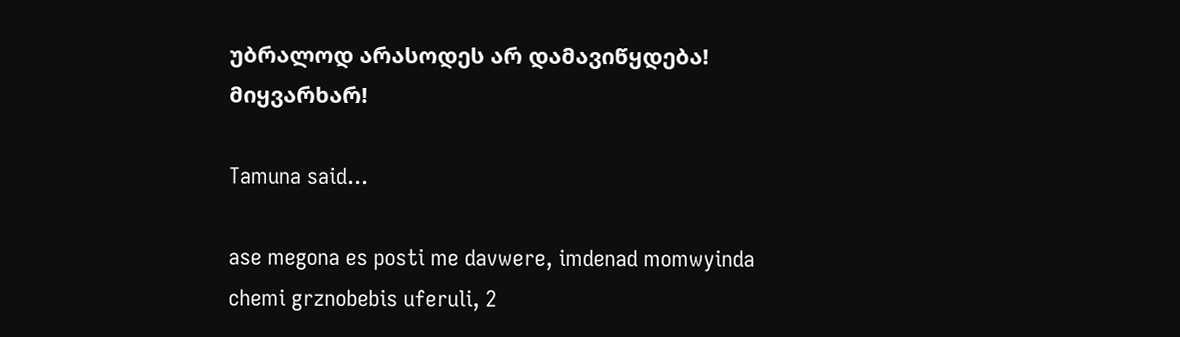უბრალოდ არასოდეს არ დამავიწყდება!
მიყვარხარ!

Tamuna said...

ase megona es posti me davwere, imdenad momwyinda chemi grznobebis uferuli, 2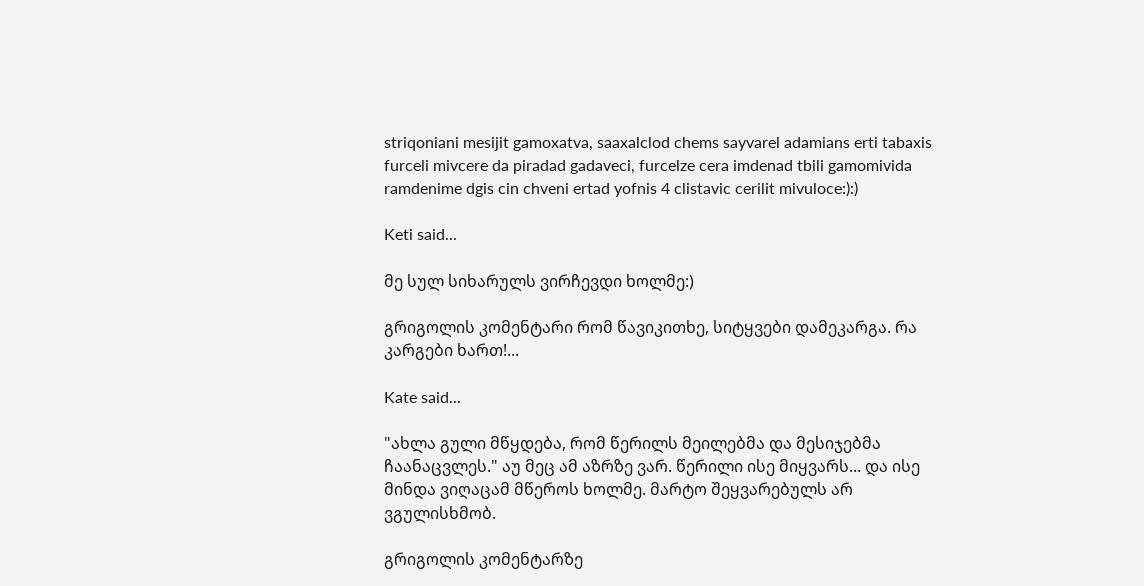striqoniani mesijit gamoxatva, saaxalclod chems sayvarel adamians erti tabaxis furceli mivcere da piradad gadaveci, furcelze cera imdenad tbili gamomivida ramdenime dgis cin chveni ertad yofnis 4 clistavic cerilit mivuloce:):)

Keti said...

მე სულ სიხარულს ვირჩევდი ხოლმე:)

გრიგოლის კომენტარი რომ წავიკითხე, სიტყვები დამეკარგა. რა კარგები ხართ!...

Kate said...

"ახლა გული მწყდება, რომ წერილს მეილებმა და მესიჯებმა ჩაანაცვლეს." აუ მეც ამ აზრზე ვარ. წერილი ისე მიყვარს... და ისე მინდა ვიღაცამ მწეროს ხოლმე. მარტო შეყვარებულს არ ვგულისხმობ.

გრიგოლის კომენტარზე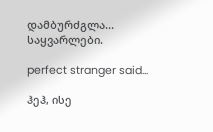დამბურძგლა... საყვარლები.

perfect stranger said...

ჰეჰ, ისე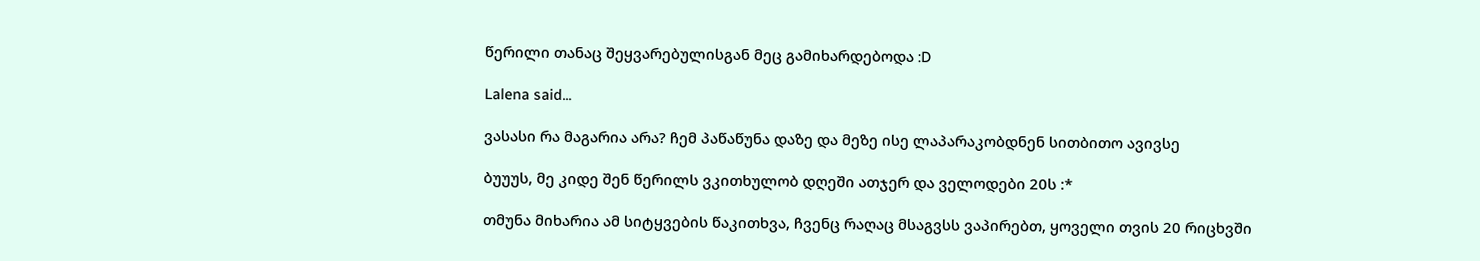წერილი თანაც შეყვარებულისგან მეც გამიხარდებოდა :D

Lalena said...

ვასასი რა მაგარია არა? ჩემ პაწაწუნა დაზე და მეზე ისე ლაპარაკობდნენ სითბითო ავივსე

ბუუუს, მე კიდე შენ წერილს ვკითხულობ დღეში ათჯერ და ველოდები 20ს :*

თმუნა მიხარია ამ სიტყვების წაკითხვა, ჩვენც რაღაც მსაგვსს ვაპირებთ, ყოველი თვის 20 რიცხვში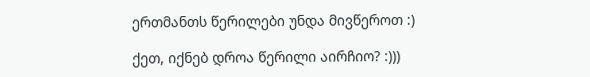ერთმანთს წერილები უნდა მივწეროთ :)

ქეთ, იქნებ დროა წერილი აირჩიო? :)))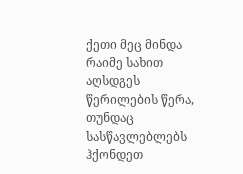ქეთი მეც მინდა რაიმე სახით აღსდგეს წერილების წერა, თუნდაც სასწავლებლებს ჰქონდეთ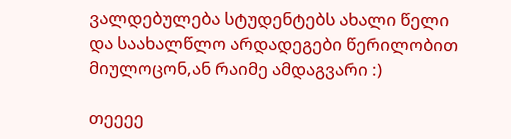ვალდებულება სტუდენტებს ახალი წელი და საახალწლო არდადეგები წერილობით მიულოცონ,ან რაიმე ამდაგვარი :)

თეეეე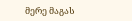მერე მაგას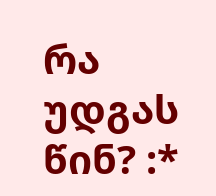რა უდგას წინ? :*